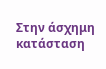Στην άσχημη κατάσταση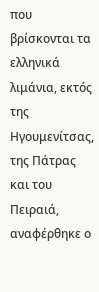που βρίσκονται τα ελληνικά λιμάνια, εκτός της Ηγουμενίτσας, της Πάτρας και του Πειραιά, αναφέρθηκε ο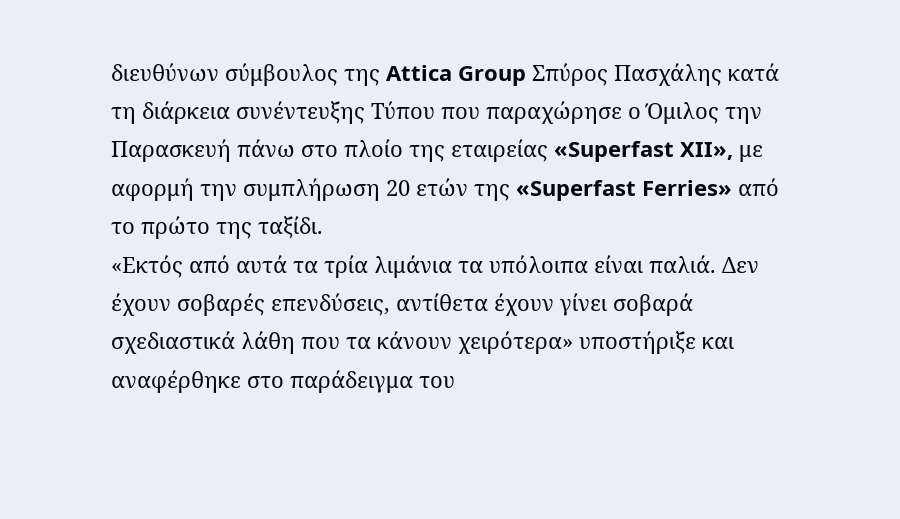διευθύνων σύμβουλος της Attica Group Σπύρος Πασχάλης κατά τη διάρκεια συνέντευξης Τύπου που παραχώρησε ο Όμιλος την Παρασκευή πάνω στο πλοίο της εταιρείας «Superfast XII», με αφορμή την συμπλήρωση 20 ετών της «Superfast Ferries» από το πρώτο της ταξίδι.
«Εκτός από αυτά τα τρία λιμάνια τα υπόλοιπα είναι παλιά. Δεν έχουν σοβαρές επενδύσεις, αντίθετα έχουν γίνει σοβαρά σχεδιαστικά λάθη που τα κάνουν χειρότερα» υποστήριξε και αναφέρθηκε στο παράδειγμα του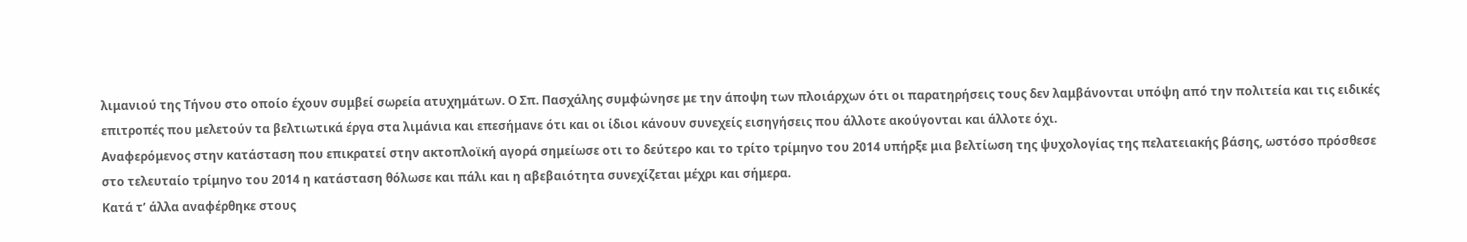λιμανιού της Τήνου στο οποίο έχουν συμβεί σωρεία ατυχημάτων. Ο Σπ. Πασχάλης συμφώνησε με την άποψη των πλοιάρχων ότι οι παρατηρήσεις τους δεν λαμβάνονται υπόψη από την πολιτεία και τις ειδικές επιτροπές που μελετούν τα βελτιωτικά έργα στα λιμάνια και επεσήμανε ότι και οι ίδιοι κάνουν συνεχείς εισηγήσεις που άλλοτε ακούγονται και άλλοτε όχι.
Αναφερόμενος στην κατάσταση που επικρατεί στην ακτοπλοϊκή αγορά σημείωσε οτι το δεύτερο και το τρίτο τρίμηνο του 2014 υπήρξε μια βελτίωση της ψυχολογίας της πελατειακής βάσης, ωστόσο πρόσθεσε στο τελευταίο τρίμηνο του 2014 η κατάσταση θόλωσε και πάλι και η αβεβαιότητα συνεχίζεται μέχρι και σήμερα.
Κατά τ’ άλλα αναφέρθηκε στους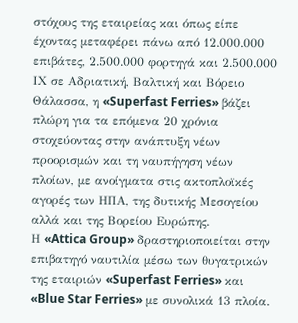στόχους της εταιρείας και όπως είπε έχοντας μεταφέρει πάνω από 12.000.000 επιβάτες, 2.500.000 φορτηγά και 2.500.000 ΙΧ σε Αδριατική, Βαλτική και Βόρειο Θάλασσα, η «Superfast Ferries» βάζει πλώρη για τα επόμενα 20 χρόνια στοχεύοντας στην ανάπτυξη νέων προορισμών και τη ναυπήγηση νέων πλοίων, με ανοίγματα στις ακτοπλοϊκές αγορές των ΗΠΑ, της δυτικής Μεσογείου αλλά και της Βορείου Ευρώπης.
Η «Attica Group» δραστηριοποιείται στην επιβατηγό ναυτιλία μέσω των θυγατρικών της εταιριών «Superfast Ferries» και «Blue Star Ferries» με συνολικά 13 πλοία.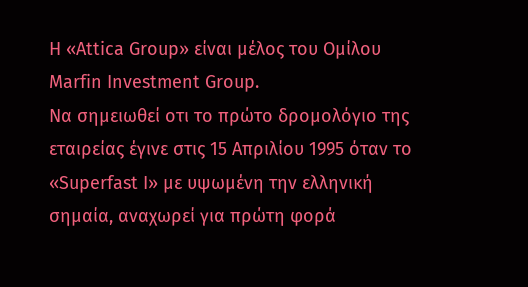Η «Attica Group» είναι μέλος του Ομίλου Marfin Investment Group.
Να σημειωθεί οτι το πρώτο δρομολόγιο της εταιρείας έγινε στις 15 Απριλίου 1995 όταν το «Superfast I» με υψωμένη την ελληνική σημαία, αναχωρεί για πρώτη φορά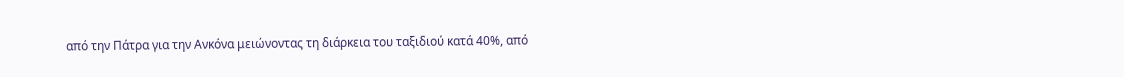από την Πάτρα για την Ανκόνα μειώνοντας τη διάρκεια του ταξιδιού κατά 40%, από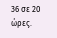36 σε 20 ώρες.